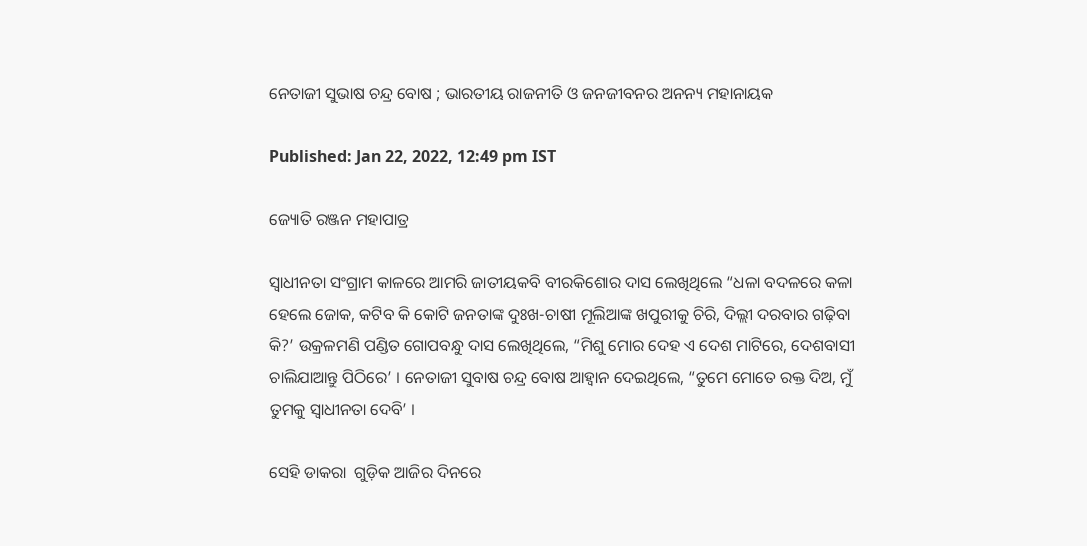ନେତାଜୀ ସୁଭାଷ ଚନ୍ଦ୍ର ବୋଷ ; ଭାରତୀୟ ରାଜନୀତି ଓ ଜନଜୀବନର ଅନନ୍ୟ ମହାନାୟକ

Published: Jan 22, 2022, 12:49 pm IST

ଜ୍ୟୋତି ରଞ୍ଜନ ମହାପାତ୍ର

ସ୍ୱାଧୀନତା ସଂଗ୍ରାମ କାଳରେ ଆମରି ଜାତୀୟକବି ବୀରକିଶୋର ଦାସ ଲେଖିଥିଲେ “ଧଳା ବଦଳରେ କଳା ହେଲେ ଜୋକ, କଟିବ କି କୋଟି ଜନତାଙ୍କ ଦୁଃଖ-ଚାଷୀ ମୂଲିଆଙ୍କ ଖପୁରୀକୁ ଚିରି, ଦିଲ୍ଲୀ ଦରବାର ଗଢ଼ିବା କି?’ ଉକ୍ରଳମଣି ପଣ୍ଡିତ ଗୋପବନ୍ଧୁ ଦାସ ଲେଖିଥିଲେ, “ମିଶୁ ମୋର ଦେହ ଏ ଦେଶ ମାଟିରେ, ଦେଶବାସୀ ଚାଲିଯାଆନ୍ତୁ ପିଠିରେ’ । ନେତାଜୀ ସୁବାଷ ଚନ୍ଦ୍ର ବୋଷ ଆହ୍ୱାନ ଦେଇଥିଲେ, “ତୁମେ ମୋତେ ରକ୍ତ ଦିଅ, ମୁଁ ତୁମକୁ ସ୍ୱାଧୀନତା ଦେବି’ ।

ସେହି ଡାକରା  ଗୁଡ଼ିକ ଆଜିର ଦିନରେ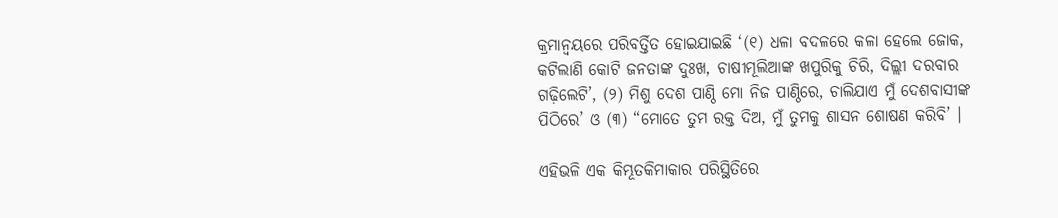କ୍ରମାନ୍ୱୟରେ ପରିବର୍ତ୍ତିତ ହୋଇଯାଇଛି ‘(୧) ଧଳା ବଦଳରେ କଳା ହେଲେ ଜୋକ, କଟିଲାଣି କୋଟି ଜନତାଙ୍କ ଦୁଃଖ, ଚାଷୀମୂଲିଆଙ୍କ ଖପୁରିକୁ ଚିରି, ଦିଲ୍ଲୀ ଦରବାର ଗଢ଼ିଲେଟି’, (୨) ମିଶୁ ଦେଶ ପାଣ୍ଠି ମୋ ନିଜ ପାଣ୍ଠିରେ, ଚାଲିଯାଏ ମୁଁ ଦେଶବାସୀଙ୍କ ପିଠିରେ’ ଓ (୩) “ମୋତେ ତୁମ ରକ୍ତ ଦିଅ, ମୁଁ ତୁମକୁ ଶାସନ ଶୋଷଣ କରିବି’ ।

ଏହିଭଳି ଏକ କିମ୍ଭୂତକିମାକାର ପରିସ୍ଥିତିରେ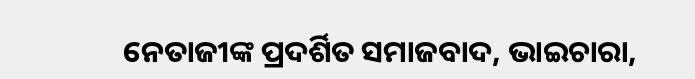ନେତାଜୀଙ୍କ ପ୍ରଦର୍ଶିତ ସମାଜବାଦ, ଭାଇଚାରା,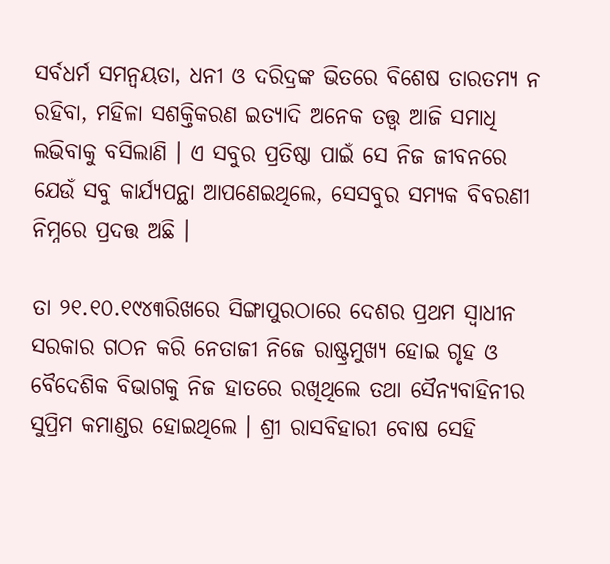ସର୍ବଧର୍ମ ସମନ୍ୱୟତା, ଧନୀ ଓ ଦରିଦ୍ରଙ୍କ ଭିତରେ ବିଶେଷ ତାରତମ୍ୟ ନ ରହିବା, ମହିଳା ସଶକ୍ତିକରଣ ଇତ୍ୟାଦି ଅନେକ ତତ୍ତ୍ୱ ଆଜି ସମାଧି ଲଭିବାକୁ ବସିଲାଣି । ଏ ସବୁର ପ୍ରତିଷ୍ଠା ପାଇଁ ସେ ନିଜ ଜୀବନରେ ଯେଉଁ ସବୁ କାର୍ଯ୍ୟପନ୍ଥା ଆପଣେଇଥିଲେ, ସେସବୁର ସମ୍ୟକ ବିବରଣୀ ନିମ୍ନରେ ପ୍ରଦତ୍ତ ଅଛି ।

ତା ୨୧.୧୦.୧୯୪୩ରିଖରେ ସିଙ୍ଗାପୁରଠାରେ ଦେଶର ପ୍ରଥମ ସ୍ୱାଧୀନ ସରକାର ଗଠନ କରି ନେତାଜୀ ନିଜେ ରାଷ୍ଟ୍ରମୁଖ୍ୟ ହୋଇ ଗୃହ ଓ ବୈଦେଶିକ ବିଭାଗକୁ ନିଜ ହାତରେ ରଖିଥିଲେ ତଥା ସୈନ୍ୟବାହିନୀର ସୁପ୍ରିମ କମାଣ୍ଡର ହୋଇଥିଲେ । ଶ୍ରୀ ରାସବିହାରୀ ବୋଷ ସେହି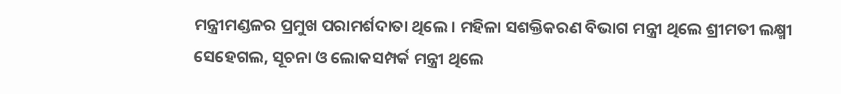ମନ୍ତ୍ରୀମଣ୍ଡଳର ପ୍ରମୁଖ ପରାମର୍ଶଦାତା ଥିଲେ । ମହିଳା ସଶକ୍ତିକରଣ ବିଭାଗ ମନ୍ତ୍ରୀ ଥିଲେ ଶ୍ରୀମତୀ ଲକ୍ଷ୍ମୀ ସେହେଗଲ, ସୂଚନା ଓ ଲୋକସମ୍ପର୍କ ମନ୍ତ୍ରୀ ଥିଲେ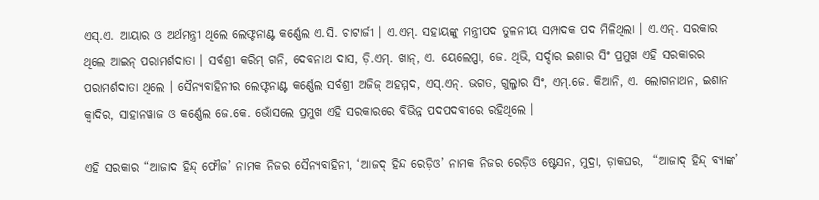ଏସ୍.ଏ. ଆୟାର ଓ ଅର୍ଥମନ୍ତ୍ରୀ ଥିଲେ ଲେଫ୍ଟନାଣ୍ଟ କର୍ଣ୍ଣେଲ ଏ.ସି. ଚାଟାର୍ଜୀ । ଏ.ଏମ୍. ସହାୟଙ୍କୁ ମନ୍ତ୍ରୀପଦ ତୁଳନୀୟ ସମ୍ପାଦକ ପଦ ମିଳିଥିଲା । ଏ.ଏନ୍. ସରକାର ଥିଲେ ଆଇନ୍ ପରାମର୍ଶଦାତା । ସର୍ବଶ୍ରୀ କରିମ୍ ଗନି, ଦେବନାଥ ଦାସ, ଡ଼ି.ଏମ୍. ଖାନ୍, ଏ. ୟେଲେପ୍ପା, ଜେ. ଥିଭି, ସର୍ଦ୍ଦାର ଇଶାର ସିଂ ପ୍ରମୁଖ ଏହି ସରକାରର ପରାମର୍ଶଦାତା ଥିଲେ । ସୈନ୍ୟବାହିନୀର ଲେଫ୍ଟନାଣ୍ଟ କର୍ଣ୍ଣେଲ ସର୍ବଶ୍ରୀ ଅଜିଜ୍ ଅହମ୍ମଦ, ଏସ୍.ଏନ୍. ଭଗତ, ଗୁଲ୍ଜାର ସିଂ, ଏମ୍.ଜେ. କିଆନି, ଏ. ଲୋଗନାଥନ, ଇଶାନ କ୍ୱାଦିର, ସାହାନୱାଜ ଓ କର୍ଣ୍ଣେଲ ଜେ.କେ. ଭୋଁସଲେ ପ୍ରମୁଖ ଏହି ସରକାରରେ ବିଭିନ୍ନ ପଦପଦବୀରେ ରହିଥିଲେ ।

ଏହି ସରକାର “ଆଜାଦ ହିନ୍ଦ୍ ଫୌଜ’ ନାମକ ନିଜର ସୈନ୍ୟବାହିନୀ, ‘ଆଜଦ୍ ହିନ୍ଦ ରେଡ଼ିଓ’ ନାମକ ନିଜର ରେଡ଼ିଓ ଷ୍ଟେସନ, ମୁଦ୍ରା, ଡ଼ାକଘର,  “ଆଜାଦ୍ ହିନ୍ଦ୍ ବ୍ୟାଙ୍କ’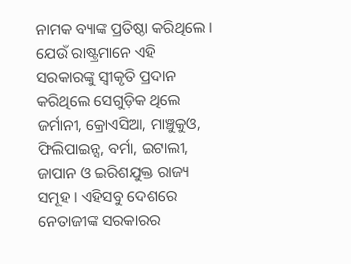ନାମକ ବ୍ୟାଙ୍କ ପ୍ରତିଷ୍ଠା କରିଥିଲେ । ଯେଉଁ ରାଷ୍ଟ୍ରମାନେ ଏହି ସରକାରଙ୍କୁ ସ୍ୱୀକୃତି ପ୍ରଦାନ କରିଥିଲେ ସେଗୁଡ଼ିକ ଥିଲେ ଜର୍ମାନୀ, କ୍ରୋଏସିଆ, ମାଞ୍ଚୁକୁଓ, ଫିଲିପାଇନ୍ସ, ବର୍ମା, ଇଟାଲୀ, ଜାପାନ ଓ ଇରିଶଯୁକ୍ତ ରାଜ୍ୟ ସମୂହ । ଏହିସବୁ ଦେଶରେ ନେତାଜୀଙ୍କ ସରକାରର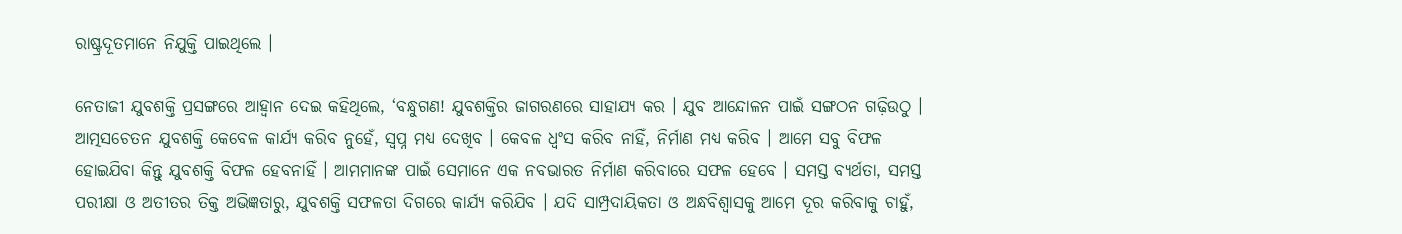ରାଷ୍ଟ୍ରଦୂତମାନେ ନିଯୁକ୍ତି ପାଇଥିଲେ ।

ନେତାଜୀ ଯୁବଶକ୍ତି ପ୍ରସଙ୍ଗରେ ଆହ୍ୱାନ ଦେଇ କହିଥିଲେ, ‘ବନ୍ଧୁଗଣ! ଯୁବଶକ୍ତିର ଜାଗରଣରେ ସାହାଯ୍ୟ କର । ଯୁବ ଆନ୍ଦୋଳନ ପାଇଁ ସଙ୍ଗଠନ ଗଢ଼ିଉଠୁ । ଆତ୍ମସଚେତନ ଯୁବଶକ୍ତି କେବେଳ କାର୍ଯ୍ୟ କରିବ ନୁହେଁ, ସ୍ୱପ୍ନ ମଧ୍ୟ ଦେଖିବ । କେବଳ ଧ୍ୱଂସ କରିବ ନାହିଁ, ନିର୍ମାଣ ମଧ୍ୟ କରିବ । ଆମେ ସବୁ ବିଫଳ ହୋଇଯିବା କିନ୍ତୁ ଯୁବଶକ୍ତି ବିଫଳ ହେବନାହିଁ । ଆମମାନଙ୍କ ପାଇଁ ସେମାନେ ଏକ ନବଭାରତ ନିର୍ମାଣ କରିବାରେ ସଫଳ ହେବେ । ସମସ୍ତ ବ୍ୟର୍ଥତା, ସମସ୍ତ ପରୀକ୍ଷା ଓ ଅତୀତର ତିକ୍ତ ଅଭିଜ୍ଞତାରୁ, ଯୁବଶକ୍ତି ସଫଳତା ଦିଗରେ କାର୍ଯ୍ୟ କରିଯିବ । ଯଦି ସାମ୍ପ୍ରଦାୟିକତା ଓ ଅନ୍ଧବିଶ୍ୱାସକୁ ଆମେ ଦୂର କରିବାକୁ ଚାହୁଁ,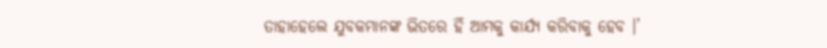ତାହାହେଲେ ଯୁବକମାନଙ୍କ ଭିତରେ ହିଁ ଆମକୁ କାର୍ଯ୍ୟ କରିବାକୁ ହେବ ।’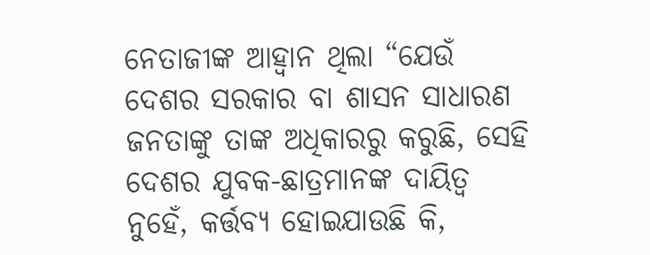ନେତାଜୀଙ୍କ ଆହ୍ୱାନ ଥିଲା “ଯେଉଁ ଦେଶର ସରକାର ବା ଶାସନ ସାଧାରଣ ଜନତାଙ୍କୁ ତାଙ୍କ ଅଧିକାରରୁ କରୁଛି, ସେହି ଦେଶର ଯୁବକ-ଛାତ୍ରମାନଙ୍କ ଦାୟିତ୍ୱ ନୁହେଁ, କର୍ତ୍ତବ୍ୟ ହୋଇଯାଉଛି କି,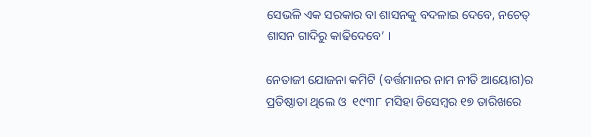ସେଭଳି ଏକ ସରକାର ବା ଶାସନକୁ ବଦଳାଇ ଦେବେ, ନଚେତ୍ ଶାସନ ଗାଦିରୁ କାଢିଦେବେ’ ।

ନେତାଜୀ ଯୋଜନା କମିଟି (ବର୍ତ୍ତମାନର ନାମ ନୀତି ଆୟୋଗ)ର ପ୍ରତିଷ୍ଠାତା ଥିଲେ ଓ  ୧୯୩୮ ମସିହା ଡିସେମ୍ବର ୧୭ ତାରିଖରେ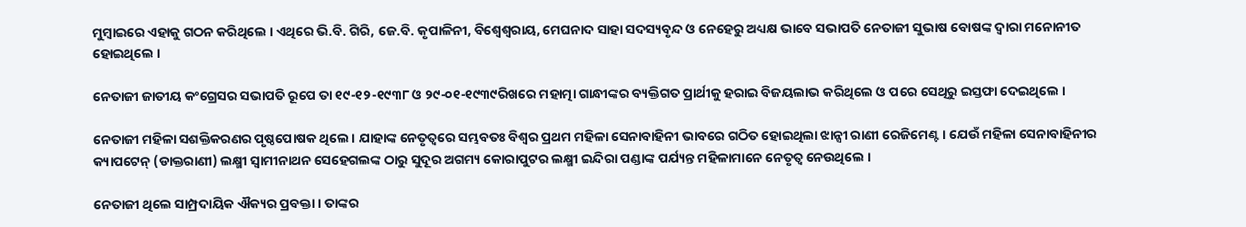ମୁମ୍ବାଇରେ ଏହାକୁ ଗଠନ କରିଥିଲେ । ଏଥିରେ ଭି.ବି. ଗିରି, ଜେ.ବି. କୃପାଳିନୀ, ବିଶ୍ୱେଶ୍ୱରାୟ, ମେଘନାଦ ସାହା ସଦସ୍ୟବୃନ୍ଦ ଓ ନେହେରୁ ଅଧ୍ୟକ୍ଷ ଭାବେ ସଭାପତି ନେତାଜୀ ସୁଭାଷ ବୋଷଙ୍କ ଦ୍ୱାରା ମନୋନୀତ ହୋଇଥିଲେ ।

ନେତାଜୀ ଜାତୀୟ କଂଗ୍ରେସର ସଭାପତି ରୂପେ ତା ୧୯-୧୨-୧୯୩୮ ଓ ୨୯-୦୧-୧୯୩୯ରିଖରେ ମହାତ୍ମା ଗାନ୍ଧୀଙ୍କର ବ୍ୟକ୍ତିଗତ ପ୍ରାର୍ଥୀକୁ ହରାଇ ବିଜୟଲାଭ କରିଥିଲେ ଓ ପରେ ସେଥିରୁ ଇସ୍ତଫା ଦେଇଥିଲେ ।

ନେତାଜୀ ମହିଳା ସଶକ୍ତିକରଣର ପୃଷ୍ଠପୋଷକ ଥିଲେ । ଯାହାଙ୍କ ନେତୃତ୍ୱରେ ସମ୍ଭବତଃ ବିଶ୍ୱର ପ୍ରଥମ ମହିଳା ସେନାବାହିନୀ ଭାବରେ ଗଠିତ ହୋଇଥିଲା ଝାନ୍ସୀ ରାଣୀ ରେଜିମେଣ୍ଟ। ଯେଉଁ ମହିଳା ସେନାବାହିନୀର କ୍ୟାପଟେନ୍ (ଡାକ୍ତରାଣୀ) ଲକ୍ଷ୍ମୀ ସ୍ୱାମୀନାଥନ ସେହେଗଲଙ୍କ ଠାରୁ ସୁଦୂର ଅଗମ୍ୟ କୋରାପୁଟର ଲକ୍ଷ୍ମୀ ଇନ୍ଦିରା ପଣ୍ଡାଙ୍କ ପର୍ଯ୍ୟନ୍ତ ମହିଳାମାନେ ନେତୃତ୍ୱ ନେଉଥିଲେ ।

ନେତାଜୀ ଥିଲେ ସାମ୍ପ୍ରଦାୟିକ ଐକ୍ୟର ପ୍ରବକ୍ତା । ତାଙ୍କର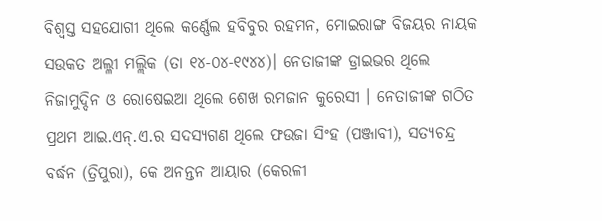ବିଶ୍ୱସ୍ତ ସହଯୋଗୀ ଥିଲେ କର୍ଣ୍ଣେଲ ହବିବୁର ରହମନ, ମୋଇରାଙ୍ଗ ବିଜୟର ନାୟକ ସଉକତ ଅଲ୍ଳୀ ମଲ୍ଲିକ (ତା ୧୪-୦୪-୧୯୪୪)। ନେତାଜୀଙ୍କ ଡ୍ରାଇଭର ଥିଲେ ନିଜାମୁଦ୍ଦିନ ଓ ରୋଷେଇଆ ଥିଲେ ଶେଖ ରମଜାନ କୁରେସୀ । ନେତାଜୀଙ୍କ ଗଠିତ ପ୍ରଥମ ଆଇ.ଏନ୍.ଏ.ର ସଦସ୍ୟଗଣ ଥିଲେ ଫଉଜା ସିଂହ (ପଞ୍ଜାବୀ), ସତ୍ୟଚନ୍ଦ୍ର ବର୍ଦ୍ଧନ (ତ୍ରିପୁରା), କେ ଅନନ୍ତନ ଆୟାର (କେରଳୀ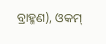ବ୍ରାହ୍ମଣ), ଓକମ୍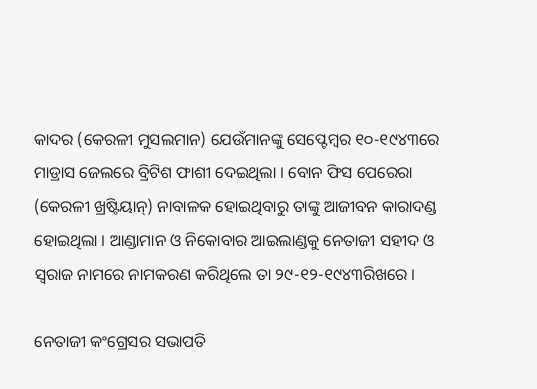କାଦର (କେରଳୀ ମୁସଲମାନ) ଯେଉଁମାନଙ୍କୁ ସେପ୍ଟେମ୍ବର ୧୦-୧୯୪୩ରେ ମାଡ୍ରାସ ଜେଲରେ ବ୍ରିଟିଶ ଫାଶୀ ଦେଇଥିଲା । ବୋନ ଫିସ ପେରେରା (କେରଳୀ ଖ୍ରଷ୍ଟିୟାନ୍) ନାବାଳକ ହୋଇଥିବାରୁ ତାଙ୍କୁ ଆଜୀବନ କାରାଦଣ୍ଡ ହୋଇଥିଲା । ଆଣ୍ଡାମାନ ଓ ନିକୋବାର ଆଇଲାଣ୍ଡକୁ ନେତାଜୀ ସହୀଦ ଓ ସ୍ୱରାଜ ନାମରେ ନାମକରଣ କରିଥିଲେ ତା ୨୯-୧୨-୧୯୪୩ରିଖରେ ।

ନେତାଜୀ କଂଗ୍ରେସର ସଭାପତି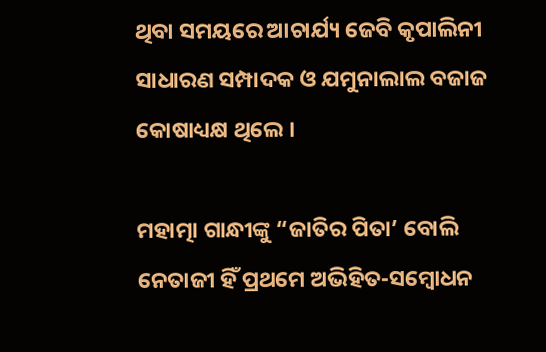ଥିବା ସମୟରେ ଆଚାର୍ଯ୍ୟ ଜେବି କୃପାଲିନୀ ସାଧାରଣ ସମ୍ପାଦକ ଓ ଯମୁନାଲାଲ ବଜାଜ କୋଷାଧ୍ୟକ୍ଷ ଥିଲେ ।

ମହାତ୍ମା ଗାନ୍ଧୀଙ୍କୁ “ଜାତିର ପିତା’ ବୋଲି ନେତାଜୀ ହିଁ ପ୍ରଥମେ ଅଭିହିତ-ସମ୍ବୋଧନ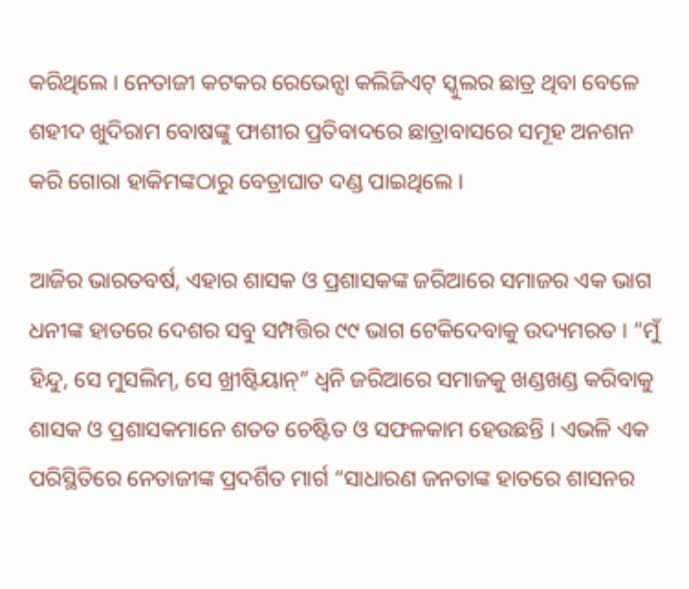କରିଥିଲେ । ନେତାଜୀ କଟକର ରେଭେନ୍ସା କଲିଜିଏଟ୍ ସ୍କୁଲର ଛାତ୍ର ଥିବା ବେଳେ ଶହୀଦ ଖୁଦିରାମ ବୋଷଙ୍କୁ ଫାଶୀର ପ୍ରତିବାଦରେ ଛାତ୍ରାବାସରେ ସମୂହ ଅନଶନ କରି ଗୋରା ହାକିମଙ୍କଠାରୁ ବେତ୍ରାଘାତ ଦଣ୍ଡ ପାଇଥିଲେ ।

ଆଜିର ଭାରତବର୍ଷ, ଏହାର ଶାସକ ଓ ପ୍ରଶାସକଙ୍କ ଜରିଆରେ ସମାଜର ଏକ ଭାଗ ଧନୀଙ୍କ ହାତରେ ଦେଶର ସବୁ ସମ୍ପତ୍ତିର ୯୯ ଭାଗ ଟେକିଦେବାକୁ ଉଦ୍ୟମରତ । “ମୁଁ ହିନ୍ଦୁ, ସେ ମୁସଲିମ୍, ସେ ଖ୍ରୀଷ୍ଟିୟାନ୍” ଧ୍ୱନି ଜରିଆରେ ସମାଜକୁ ଖଣ୍ଡଖଣ୍ଡ କରିବାକୁ ଶାସକ ଓ ପ୍ରଶାସକମାନେ ଶତତ ଚେଷ୍ଟିତ ଓ ସଫଳକାମ ହେଉଛନ୍ତି । ଏଭଳି ଏକ ପରିସ୍ଥିତିରେ ନେତାଜୀଙ୍କ ପ୍ରଦର୍ଶିତ ମାର୍ଗ “ସାଧାରଣ ଜନତାଙ୍କ ହାତରେ ଶାସନର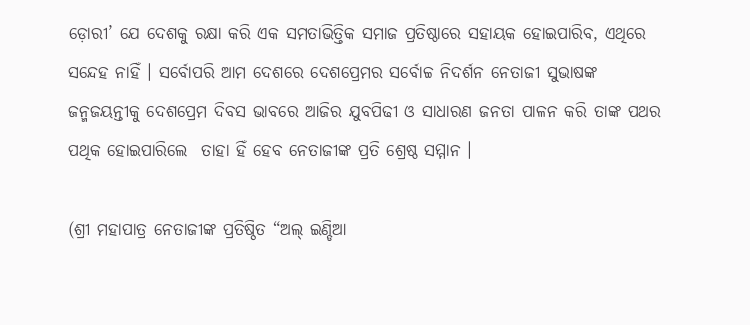ଡ଼ୋରୀ’ ଯେ ଦେଶକୁ ରକ୍ଷା କରି ଏକ ସମତାଭିତ୍ତିକ ସମାଜ ପ୍ରତିଷ୍ଠାରେ ସହାୟକ ହୋଇପାରିବ, ଏଥିରେ ସନ୍ଦେହ ନାହିଁ । ସର୍ବୋପରି ଆମ ଦେଶରେ ଦେଶପ୍ରେମର ସର୍ବୋଚ୍ଚ ନିଦର୍ଶନ ନେତାଜୀ ସୁଭାଷଙ୍କ ଜନ୍ମଜୟନ୍ତୀକୁ ଦେଶପ୍ରେମ ଦିବସ ଭାବରେ ଆଜିର ଯୁବପିଢୀ ଓ ସାଧାରଣ ଜନତା ପାଳନ କରି ତାଙ୍କ ପଥର ପଥିକ ହୋଇପାରିଲେ  ତାହା ହିଁ ହେବ ନେତାଜୀଙ୍କ ପ୍ରତି ଶ୍ରେଷ୍ଠ ସମ୍ମାନ ।

(ଶ୍ରୀ ମହାପାତ୍ର ନେତାଜୀଙ୍କ ପ୍ରତିଷ୍ଠିତ “ଅଲ୍ ଇଣ୍ଡିଆ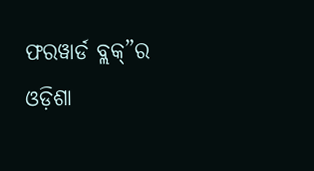ଫରୱାର୍ଡ ବ୍ଲକ୍”ର ଓଡ଼ିଶା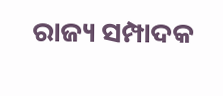ରାଜ୍ୟ ସମ୍ପାଦକ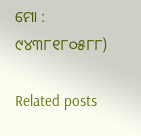ମୋ : ୯୪୩୮୧୮୦୫୮୮)

Related posts